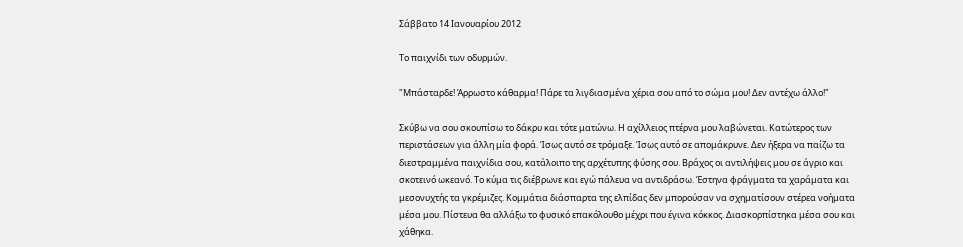Σάββατο 14 Ιανουαρίου 2012

Το παιχνίδι των οδυρμών.

"Μπάσταρδε! Άρρωστο κάθαρμα! Πάρε τα λιγδιασμένα χέρια σου από το σώμα μου! Δεν αντέχω άλλο!"

Σκύβω να σου σκουπίσω το δάκρυ και τότε ματώνω. Η αχίλλειος πτέρνα μου λαβώνεται. Κατώτερος των περιστάσεων για άλλη μία φορά. Ίσως αυτό σε τρόμαξε. Ίσως αυτό σε απομάκρυνε. Δεν ήξερα να παίζω τα διεστραμμένα παιχνίδια σου, κατάλοιπο της αρχέτυπης φύσης σου. Βράχος οι αντιλήψεις μου σε άγριο και σκοτεινό ωκεανό. Το κύμα τις διέβρωνε και εγώ πάλευα να αντιδράσω. Έστηνα φράγματα τα χαράματα και μεσονυχτής τα γκρέμιζες. Κομμάτια διάσπαρτα της ελπίδας δεν μπορούσαν να σχηματίσουν στέρεα νοήματα μέσα μου. Πίστευα θα αλλάξω το φυσικό επακόλουθο μέχρι που έγινα κόκκος. Διασκορπίστηκα μέσα σου και χάθηκα.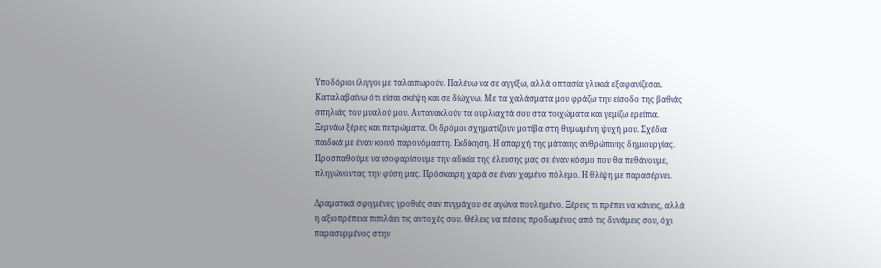Υποδόριοι ίλιγγοι με ταλαιπωρούν. Παλέυω να σε αγγίξω, αλλά οπτασία γλυκιά εξαφανίζεσαι. Καταλαβαίνω ότι είσαι σκέψη και σε δίώχνω. Με τα χαλάσματα μου φράζω την είσοδο της βαθιάς σπηλιάς του μυαλού μου. Αντανακλούν τα ουρλιαχτά σου στα τοιχώματα και γεμίζω ερείπια. Ξερνάω ξέρες και πετρώματα. Οι δρόμοι σχηματίζουν μοτίβα στη θυμωμένη ψυχή μου. Σχέδια παιδικά με έναν κοινό παρονόμαστη. Εκδίκηση. Η απαρχή της μάταιης ανθρώπινης δημιουργίας. Προσπαθούμε να ισοφαρίσουμε την αδικία της έλευσης μας σε έναν κόσμο που θα πεθάνουμε, πληγώνοντας την φύση μας. Πρόσκαιρη χαρά σε έναν χαμένο πόλεμο. Η θλίψη με παρασέρνει.

Δραματικά σφιγμένες γροθιές σαν πυγμάχου σε αγώνα πουλημένο. Ξέρεις τι πρέπει να κάνεις, αλλά η αξιοπρέπεια πιπιλάει τις αντοχές σου. Θέλεις να πέσεις προδωμένος από τις δυνάμεις σου, όχι παρασυρμένος στην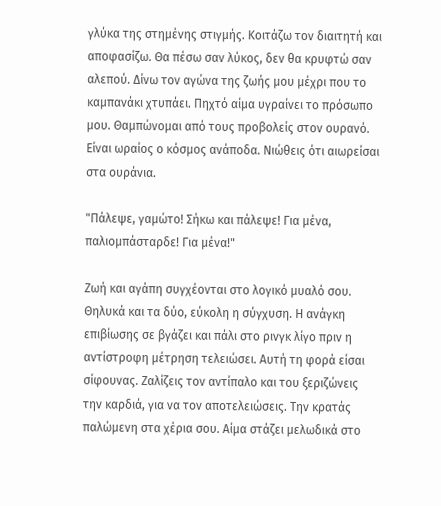γλύκα της στημένης στιγμής. Κοιτάζω τον διαιτητή και αποφασίζω. Θα πέσω σαν λύκος, δεν θα κρυφτώ σαν αλεπού. Δίνω τον αγώνα της ζωής μου μέχρι που το καμπανάκι χτυπάει. Πηχτό αίμα υγραίνει το πρόσωπο μου. Θαμπώνομαι από τους προβολείς στον ουρανό. Είναι ωραίος ο κόσμος ανάποδα. Νιώθεις ότι αιωρείσαι στα ουράνια.

"Πάλεψε, γαμώτο! Σήκω και πάλεψε! Για μένα, παλιομπάσταρδε! Για μένα!"

Ζωή και αγάπη συγχέονται στο λογικό μυαλό σου. Θηλυκά και τα δύο, εύκολη η σύγχυση. Η ανάγκη επιβίωσης σε βγάζει και πάλι στο ρινγκ λίγο πριν η αντίστροφη μέτρηση τελειώσει. Αυτή τη φορά είσαι σίφουνας. Ζαλίζεις τον αντίπαλο και του ξεριζώνεις την καρδιά, για να τον αποτελειώσεις. Την κρατάς παλώμενη στα χέρια σου. Αίμα στάζει μελωδικά στο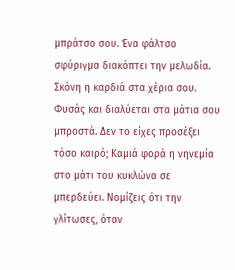μπράτσο σου. Ένα φάλτσο σφύριγμα διακόπτει την μελωδία. Σκόνη η καρδιά στα χέρια σου. Φυσάς και διαλύεται στα μάτια σου μπροστά. Δεν το είχες προσέξει τόσο καιρό; Καμιά φορά η νηνεμία στο μάτι του κυκλώνα σε μπερδεύει. Νομίζεις ότι την γλίτωσες, όταν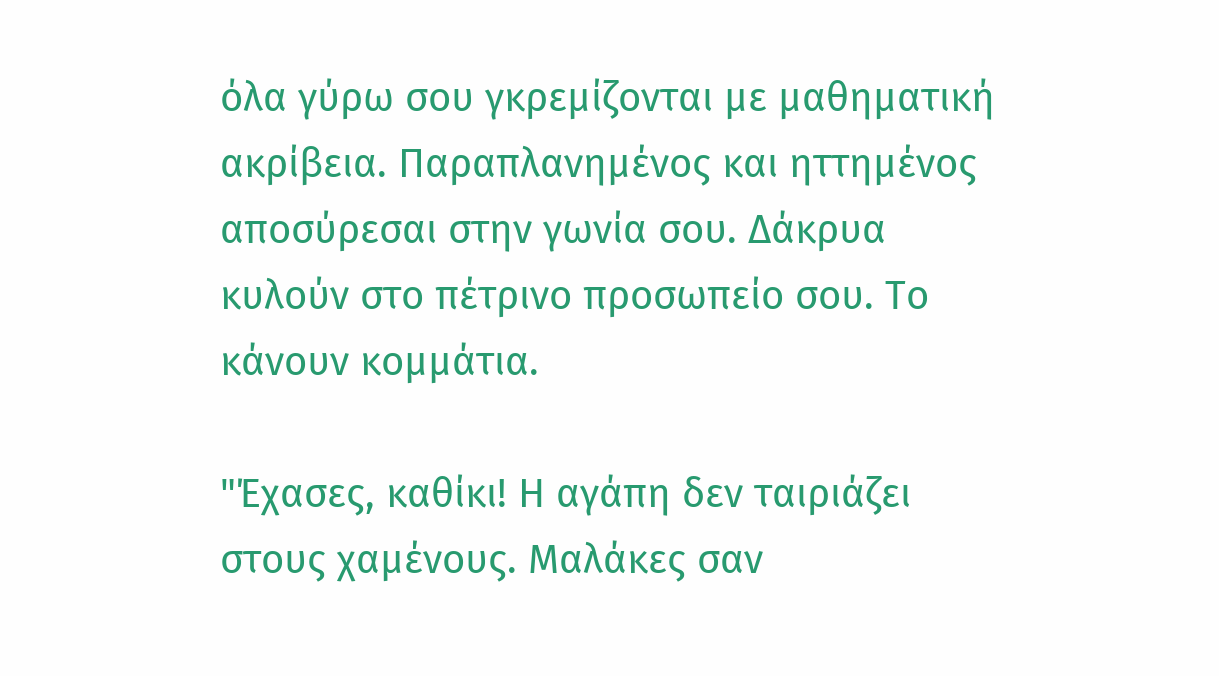όλα γύρω σου γκρεμίζονται με μαθηματική ακρίβεια. Παραπλανημένος και ηττημένος αποσύρεσαι στην γωνία σου. Δάκρυα κυλούν στο πέτρινο προσωπείο σου. Το κάνουν κομμάτια.

"Έχασες, καθίκι! Η αγάπη δεν ταιριάζει στους χαμένους. Μαλάκες σαν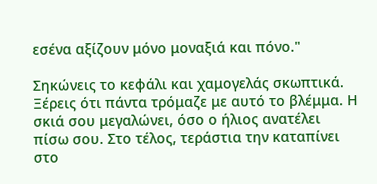εσένα αξίζουν μόνο μοναξιά και πόνο."

Σηκώνεις το κεφάλι και χαμογελάς σκωπτικά. Ξέρεις ότι πάντα τρόμαζε με αυτό το βλέμμα. Η σκιά σου μεγαλώνει, όσο ο ήλιος ανατέλει πίσω σου. Στο τέλος, τεράστια την καταπίνει στο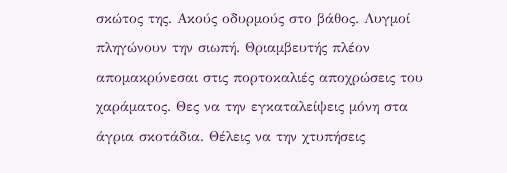σκώτος της. Ακούς οδυρμούς στο βάθος. Λυγμοί πληγώνουν την σιωπή. Θριαμβευτής πλέον απομακρύνεσαι στις πορτοκαλιές αποχρώσεις του χαράματος. Θες να την εγκαταλείψεις μόνη στα άγρια σκοτάδια. Θέλεις να την χτυπήσεις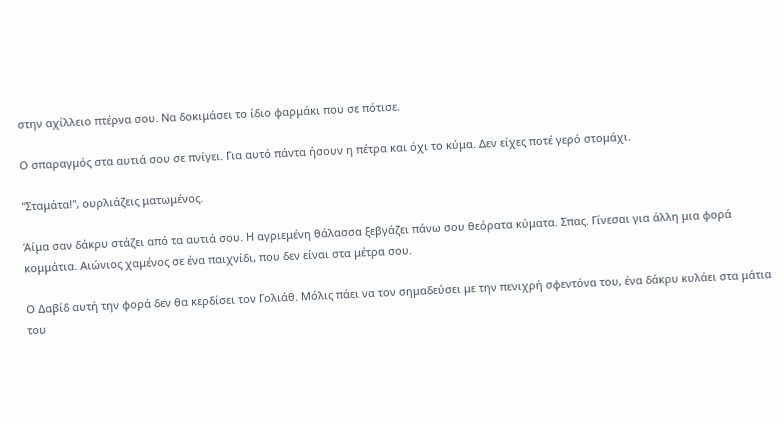στην αχίλλειο πτέρνα σου. Να δοκιμάσει το ίδιο φαρμάκι που σε πότισε.

Ο σπαραγμός στα αυτιά σου σε πνίγει. Για αυτό πάντα ήσουν η πέτρα και όχι το κύμα. Δεν είχες ποτέ γερό στομάχι.

"Σταμάτα!", ουρλιάζεις ματωμένος.

Άίμα σαν δάκρυ στάζει από τα αυτιά σου. Η αγριεμένη θάλασσα ξεβγάζει πάνω σου θεόρατα κύματα. Σπας. Γίνεσαι για άλλη μια φορά κομμάτια. Αιώνιος χαμένος σε ένα παιχνίδι, που δεν είναι στα μέτρα σου.

Ο Δαβίδ αυτή την φορά δεν θα κερδίσει τον Γολιάθ. Μόλις πάει να τον σημαδεύσει με την πενιχρή σφεντόνα του, ένα δάκρυ κυλάει στα μάτια του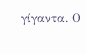γίγαντα. Ο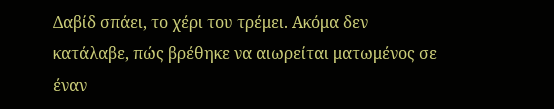Δαβίδ σπάει, το χέρι του τρέμει. Ακόμα δεν κατάλαβε, πώς βρέθηκε να αιωρείται ματωμένος σε έναν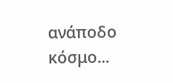ανάποδο κόσμο...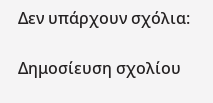Δεν υπάρχουν σχόλια:

Δημοσίευση σχολίου